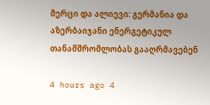მერცი და ალიევი: გერმანია და აზერბაიჯანი ენერგეტიკულ თანამშრომლობას გააღრმავებენ

4 hours ago 4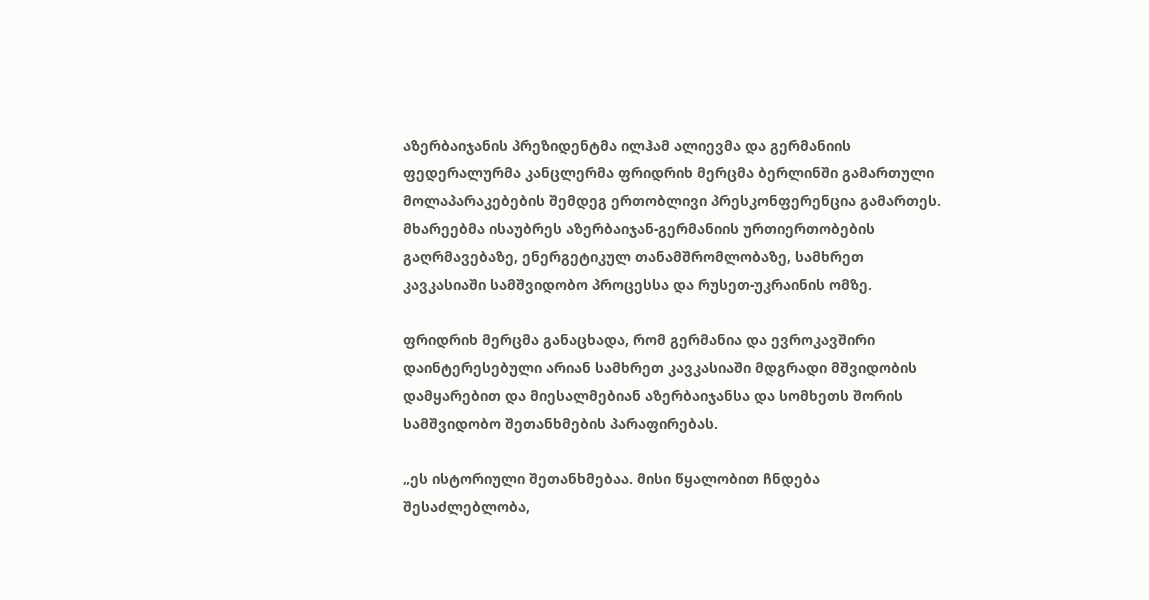აზერბაიჯანის პრეზიდენტმა ილჰამ ალიევმა და გერმანიის ფედერალურმა კანცლერმა ფრიდრიხ მერცმა ბერლინში გამართული მოლაპარაკებების შემდეგ ერთობლივი პრესკონფერენცია გამართეს. მხარეებმა ისაუბრეს აზერბაიჯან-გერმანიის ურთიერთობების გაღრმავებაზე, ენერგეტიკულ თანამშრომლობაზე, სამხრეთ კავკასიაში სამშვიდობო პროცესსა და რუსეთ-უკრაინის ომზე.

ფრიდრიხ მერცმა განაცხადა, რომ გერმანია და ევროკავშირი დაინტერესებული არიან სამხრეთ კავკასიაში მდგრადი მშვიდობის დამყარებით და მიესალმებიან აზერბაიჯანსა და სომხეთს შორის სამშვიდობო შეთანხმების პარაფირებას.

„ეს ისტორიული შეთანხმებაა. მისი წყალობით ჩნდება შესაძლებლობა,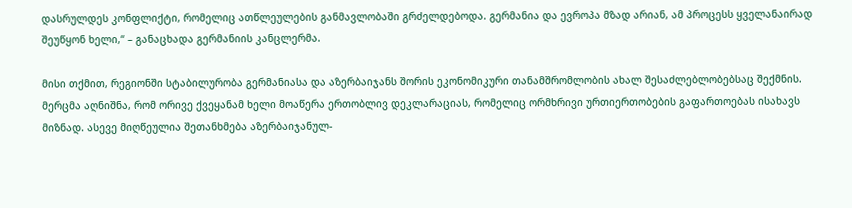დასრულდეს კონფლიქტი, რომელიც ათწლეულების განმავლობაში გრძელდებოდა. გერმანია და ევროპა მზად არიან, ამ პროცესს ყველანაირად შეუწყონ ხელი,“ – განაცხადა გერმანიის კანცლერმა.

მისი თქმით, რეგიონში სტაბილურობა გერმანიასა და აზერბაიჯანს შორის ეკონომიკური თანამშრომლობის ახალ შესაძლებლობებსაც შექმნის. მერცმა აღნიშნა, რომ ორივე ქვეყანამ ხელი მოაწერა ერთობლივ დეკლარაციას, რომელიც ორმხრივი ურთიერთობების გაფართოებას ისახავს მიზნად. ასევე მიღწეულია შეთანხმება აზერბაიჯანულ-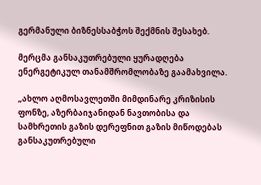გერმანული ბიზნესსაბჭოს შექმნის შესახებ.

მერცმა განსაკუთრებული ყურადღება ენერგეტიკულ თანამშრომლობაზე გაამახვილა.

„ახლო აღმოსავლეთში მიმდინარე კრიზისის ფონზე, აზერბაიჯანიდან ნავთობისა და სამხრეთის გაზის დერეფნით გაზის მიწოდებას განსაკუთრებული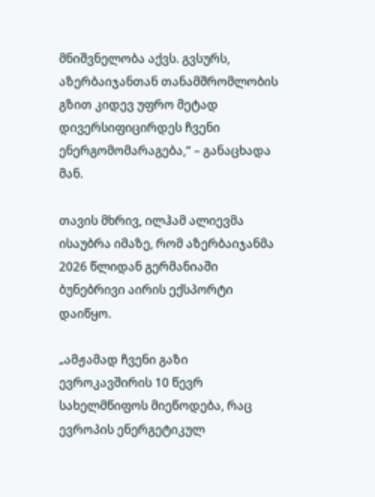მნიშვნელობა აქვს. გვსურს, აზერბაიჯანთან თანამშრომლობის გზით კიდევ უფრო მეტად დივერსიფიცირდეს ჩვენი ენერგომომარაგება,“ – განაცხადა მან.

თავის მხრივ, ილჰამ ალიევმა ისაუბრა იმაზე, რომ აზერბაიჯანმა 2026 წლიდან გერმანიაში ბუნებრივი აირის ექსპორტი დაიწყო.

„ამჟამად ჩვენი გაზი ევროკავშირის 10 წევრ სახელმწიფოს მიეწოდება, რაც ევროპის ენერგეტიკულ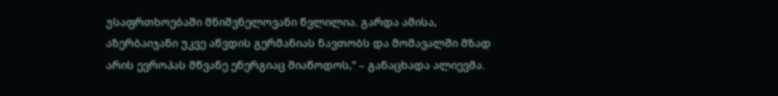უსაფრთხოებაში მნიშვნელოვანი წვლილია. გარდა ამისა, აზერბაიჯანი უკვე აწვდის გერმანიას ნავთობს და მომავალში მზად არის ევროპას მწვანე ენერგიაც მიაწოდოს,“ – განაცხადა ალიევმა.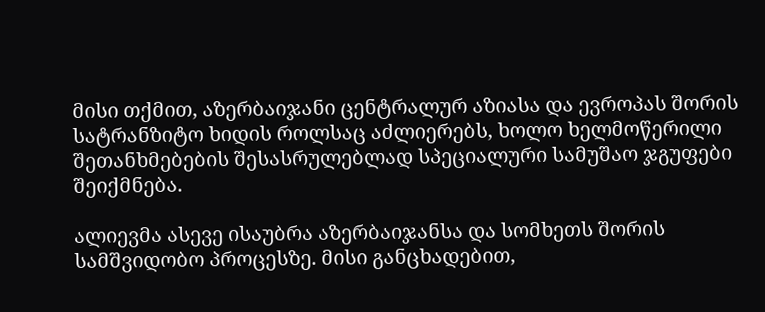მისი თქმით, აზერბაიჯანი ცენტრალურ აზიასა და ევროპას შორის სატრანზიტო ხიდის როლსაც აძლიერებს, ხოლო ხელმოწერილი შეთანხმებების შესასრულებლად სპეციალური სამუშაო ჯგუფები შეიქმნება.

ალიევმა ასევე ისაუბრა აზერბაიჯანსა და სომხეთს შორის სამშვიდობო პროცესზე. მისი განცხადებით,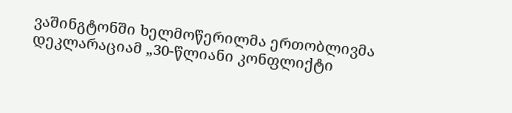ვაშინგტონში ხელმოწერილმა ერთობლივმა დეკლარაციამ „30-წლიანი კონფლიქტი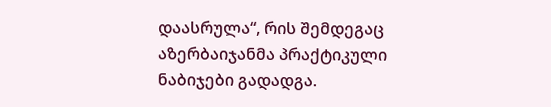დაასრულა“, რის შემდეგაც აზერბაიჯანმა პრაქტიკული ნაბიჯები გადადგა.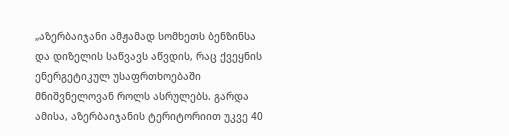„აზერბაიჯანი ამჟამად სომხეთს ბენზინსა და დიზელის საწვავს აწვდის, რაც ქვეყნის ენერგეტიკულ უსაფრთხოებაში მნიშვნელოვან როლს ასრულებს. გარდა ამისა, აზერბაიჯანის ტერიტორიით უკვე 40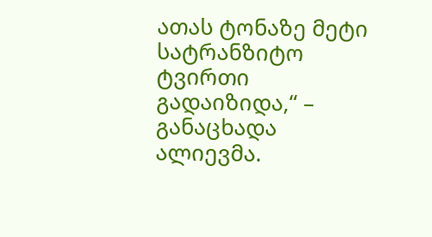ათას ტონაზე მეტი სატრანზიტო ტვირთი გადაიზიდა,“ – განაცხადა ალიევმა.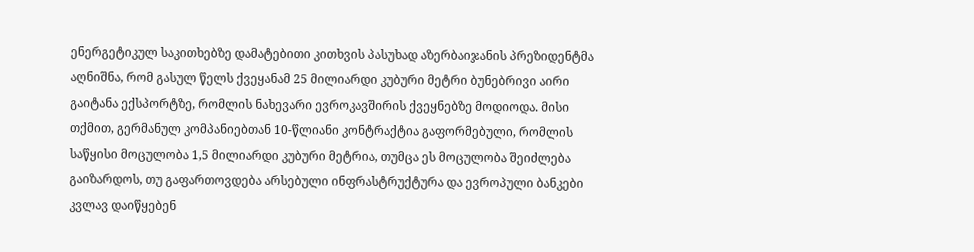ენერგეტიკულ საკითხებზე დამატებითი კითხვის პასუხად აზერბაიჯანის პრეზიდენტმა აღნიშნა, რომ გასულ წელს ქვეყანამ 25 მილიარდი კუბური მეტრი ბუნებრივი აირი გაიტანა ექსპორტზე, რომლის ნახევარი ევროკავშირის ქვეყნებზე მოდიოდა. მისი თქმით, გერმანულ კომპანიებთან 10-წლიანი კონტრაქტია გაფორმებული, რომლის საწყისი მოცულობა 1,5 მილიარდი კუბური მეტრია, თუმცა ეს მოცულობა შეიძლება გაიზარდოს, თუ გაფართოვდება არსებული ინფრასტრუქტურა და ევროპული ბანკები კვლავ დაიწყებენ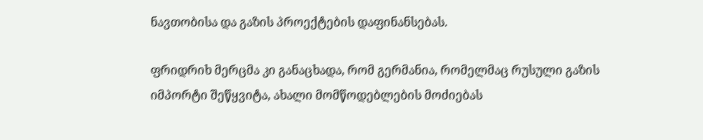ნავთობისა და გაზის პროექტების დაფინანსებას.

ფრიდრიხ მერცმა კი განაცხადა, რომ გერმანია, რომელმაც რუსული გაზის იმპორტი შეწყვიტა, ახალი მომწოდებლების მოძიებას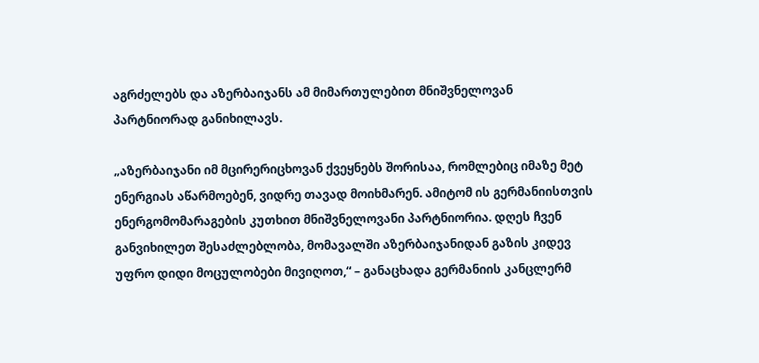აგრძელებს და აზერბაიჯანს ამ მიმართულებით მნიშვნელოვან პარტნიორად განიხილავს.

„აზერბაიჯანი იმ მცირერიცხოვან ქვეყნებს შორისაა, რომლებიც იმაზე მეტ ენერგიას აწარმოებენ, ვიდრე თავად მოიხმარენ. ამიტომ ის გერმანიისთვის ენერგომომარაგების კუთხით მნიშვნელოვანი პარტნიორია. დღეს ჩვენ განვიხილეთ შესაძლებლობა, მომავალში აზერბაიჯანიდან გაზის კიდევ უფრო დიდი მოცულობები მივიღოთ,“ – განაცხადა გერმანიის კანცლერმ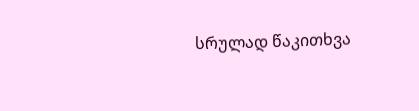სრულად წაკითხვა